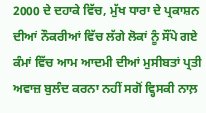2000 ਦੇ ਦਹਾਕੇ ਵਿੱਚ, ਮੁੱਖ ਧਾਰਾ ਦੇ ਪ੍ਰਕਾਸ਼ਨ ਦੀਆਂ ਨੌਕਰੀਆਂ ਵਿੱਚ ਲੱਗੇ ਲੋਕਾਂ ਨੂੰ ਸੌਂਪੇ ਗਏ ਕੰਮਾਂ ਵਿੱਚ ਆਮ ਆਦਮੀ ਦੀਆਂ ਮੁਸੀਬਤਾਂ ਪ੍ਰਤੀ ਅਵਾਜ਼ ਬੁਲੰਦ ਕਰਨਾ ਨਹੀਂ ਸਗੋਂ ਵ੍ਹਿਸਕੀ ਨਾਲ਼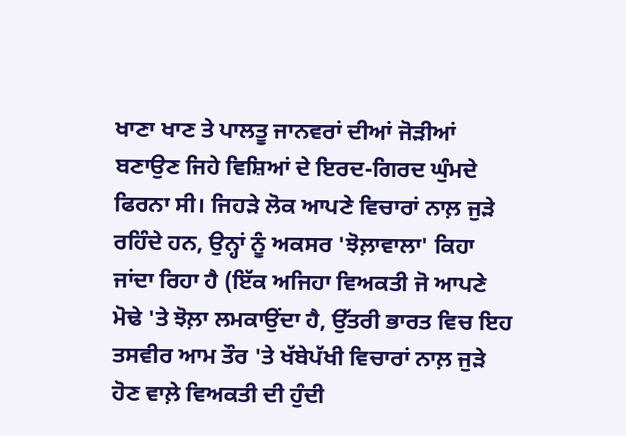ਖਾਣਾ ਖਾਣ ਤੇ ਪਾਲਤੂ ਜਾਨਵਰਾਂ ਦੀਆਂ ਜੋੜੀਆਂ ਬਣਾਉਣ ਜਿਹੇ ਵਿਸ਼ਿਆਂ ਦੇ ਇਰਦ-ਗਿਰਦ ਘੁੰਮਦੇ ਫਿਰਨਾ ਸੀ। ਜਿਹੜੇ ਲੋਕ ਆਪਣੇ ਵਿਚਾਰਾਂ ਨਾਲ਼ ਜੁੜੇ ਰਹਿੰਦੇ ਹਨ, ਉਨ੍ਹਾਂ ਨੂੰ ਅਕਸਰ 'ਝੋਲ਼ਾਵਾਲਾ' ਕਿਹਾ ਜਾਂਦਾ ਰਿਹਾ ਹੈ (ਇੱਕ ਅਜਿਹਾ ਵਿਅਕਤੀ ਜੋ ਆਪਣੇ ਮੋਢੇ 'ਤੇ ਝੋਲ਼ਾ ਲਮਕਾਉਂਦਾ ਹੈ, ਉੱਤਰੀ ਭਾਰਤ ਵਿਚ ਇਹ ਤਸਵੀਰ ਆਮ ਤੌਰ 'ਤੇ ਖੱਬੇਪੱਖੀ ਵਿਚਾਰਾਂ ਨਾਲ਼ ਜੁੜੇ ਹੋਣ ਵਾਲ਼ੇ ਵਿਅਕਤੀ ਦੀ ਹੁੰਦੀ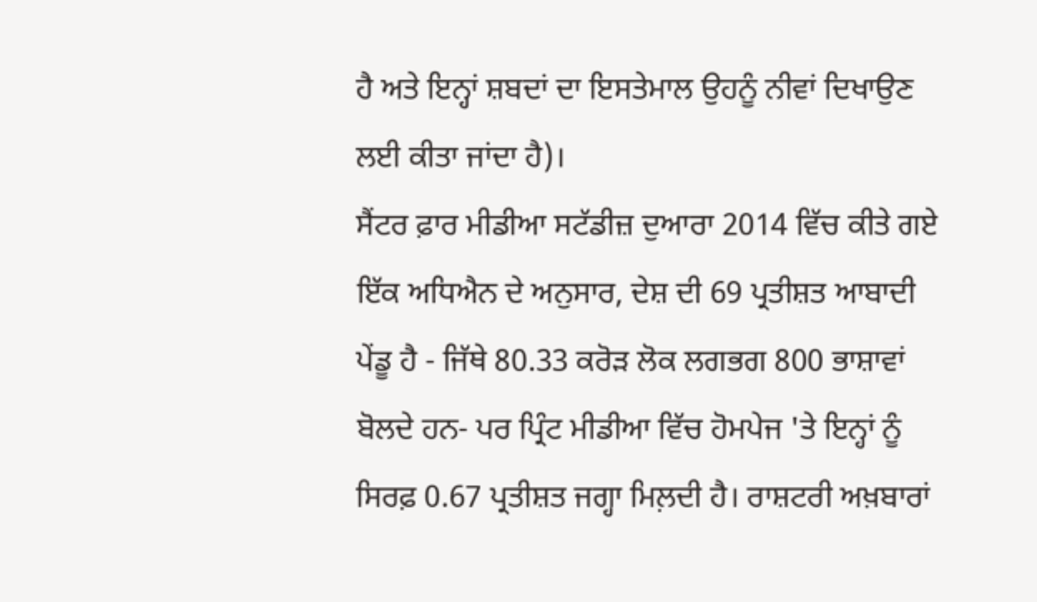ਹੈ ਅਤੇ ਇਨ੍ਹਾਂ ਸ਼ਬਦਾਂ ਦਾ ਇਸਤੇਮਾਲ ਉਹਨੂੰ ਨੀਵਾਂ ਦਿਖਾਉਣ ਲਈ ਕੀਤਾ ਜਾਂਦਾ ਹੈ)।
ਸੈਂਟਰ ਫ਼ਾਰ ਮੀਡੀਆ ਸਟੱਡੀਜ਼ ਦੁਆਰਾ 2014 ਵਿੱਚ ਕੀਤੇ ਗਏ ਇੱਕ ਅਧਿਐਨ ਦੇ ਅਨੁਸਾਰ, ਦੇਸ਼ ਦੀ 69 ਪ੍ਰਤੀਸ਼ਤ ਆਬਾਦੀ ਪੇਂਡੂ ਹੈ - ਜਿੱਥੇ 80.33 ਕਰੋੜ ਲੋਕ ਲਗਭਗ 800 ਭਾਸ਼ਾਵਾਂ ਬੋਲਦੇ ਹਨ- ਪਰ ਪ੍ਰਿੰਟ ਮੀਡੀਆ ਵਿੱਚ ਹੋਮਪੇਜ 'ਤੇ ਇਨ੍ਹਾਂ ਨੂੰ ਸਿਰਫ਼ 0.67 ਪ੍ਰਤੀਸ਼ਤ ਜਗ੍ਹਾ ਮਿਲ਼ਦੀ ਹੈ। ਰਾਸ਼ਟਰੀ ਅਖ਼ਬਾਰਾਂ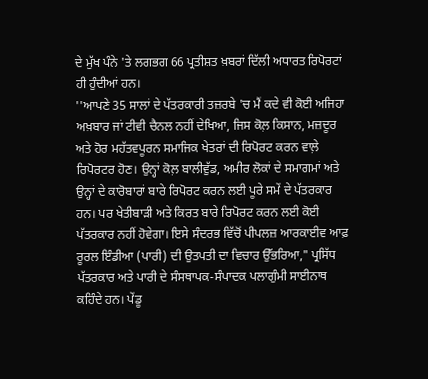ਦੇ ਮੁੱਖ ਪੰਨੇ 'ਤੇ ਲਗਭਗ 66 ਪ੍ਰਤੀਸ਼ਤ ਖ਼ਬਰਾਂ ਦਿੱਲੀ ਅਧਾਰਤ ਰਿਪੋਰਟਾਂ ਹੀ ਹੁੰਦੀਆਂ ਹਨ।
''ਆਪਣੇ 35 ਸਾਲਾਂ ਦੇ ਪੱਤਰਕਾਰੀ ਤਜ਼ਰਬੇ 'ਚ ਮੈਂ ਕਦੇ ਵੀ ਕੋਈ ਅਜਿਹਾ ਅਖ਼ਬਾਰ ਜਾਂ ਟੀਵੀ ਚੈਨਲ ਨਹੀਂ ਦੇਖਿਆ, ਜਿਸ ਕੋਲ਼ ਕਿਸਾਨ, ਮਜ਼ਦੂਰ ਅਤੇ ਹੋਰ ਮਹੱਤਵਪੂਰਨ ਸਮਾਜਿਕ ਖੇਤਰਾਂ ਦੀ ਰਿਪੋਰਟ ਕਰਨ ਵਾਲ਼ੇ ਰਿਪੋਰਟਰ ਹੋਣ। ਉਨ੍ਹਾਂ ਕੋਲ਼ ਬਾਲੀਵੁੱਡ, ਅਮੀਰ ਲੋਕਾਂ ਦੇ ਸਮਾਗਮਾਂ ਅਤੇ ਉਨ੍ਹਾਂ ਦੇ ਕਾਰੋਬਾਰਾਂ ਬਾਰੇ ਰਿਪੋਰਟ ਕਰਨ ਲਈ ਪੂਰੇ ਸਮੇਂ ਦੇ ਪੱਤਰਕਾਰ ਹਨ। ਪਰ ਖੇਤੀਬਾੜੀ ਅਤੇ ਕਿਰਤ ਬਾਰੇ ਰਿਪੋਰਟ ਕਰਨ ਲਈ ਕੋਈ ਪੱਤਰਕਾਰ ਨਹੀਂ ਹੋਵੇਗਾ। ਇਸੇ ਸੰਦਰਭ ਵਿੱਚੋਂ ਪੀਪਲਜ਼ ਆਰਕਾਈਵ ਆਫ਼ ਰੂਰਲ ਇੰਡੀਆ (ਪਾਰੀ) ਦੀ ਉਤਪਤੀ ਦਾ ਵਿਚਾਰ ਉੱਭਰਿਆ," ਪ੍ਰਸਿੱਧ ਪੱਤਰਕਾਰ ਅਤੇ ਪਾਰੀ ਦੇ ਸੰਸਥਾਪਕ-ਸੰਪਾਦਕ ਪਲਾਗੁੰਮੀ ਸਾਈਨਾਥ ਕਹਿੰਦੇ ਹਨ। ਪੇਂਡੂ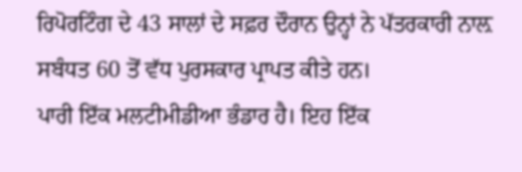ਰਿਪੋਰਟਿੰਗ ਦੇ 43 ਸਾਲਾਂ ਦੇ ਸਫ਼ਰ ਦੌਰਾਨ ਉਨ੍ਹਾਂ ਨੇ ਪੱਤਰਕਾਰੀ ਨਾਲ਼ ਸਬੰਧਤ 60 ਤੋਂ ਵੱਧ ਪੁਰਸਕਾਰ ਪ੍ਰਾਪਤ ਕੀਤੇ ਹਨ।
ਪਾਰੀ ਇੱਕ ਮਲਟੀਮੀਡੀਆ ਭੰਡਾਰ ਹੈ। ਇਹ ਇੱਕ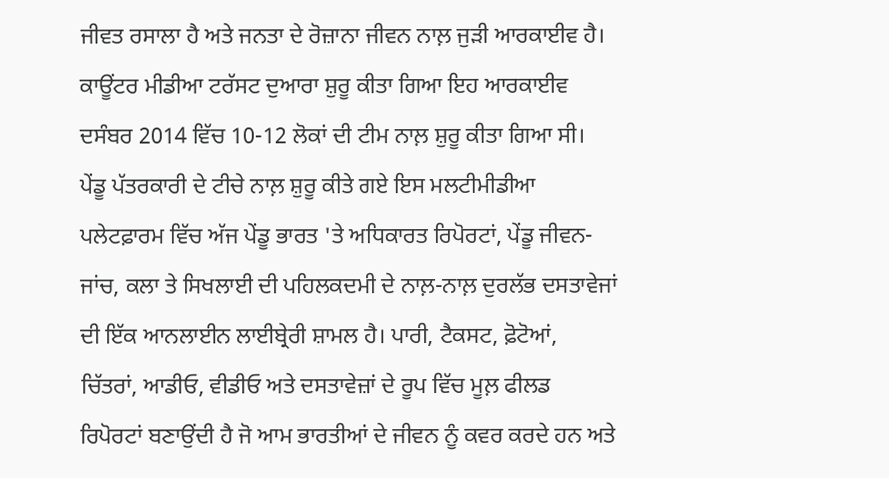ਜੀਵਤ ਰਸਾਲਾ ਹੈ ਅਤੇ ਜਨਤਾ ਦੇ ਰੋਜ਼ਾਨਾ ਜੀਵਨ ਨਾਲ਼ ਜੁੜੀ ਆਰਕਾਈਵ ਹੈ। ਕਾਊਂਟਰ ਮੀਡੀਆ ਟਰੱਸਟ ਦੁਆਰਾ ਸ਼ੁਰੂ ਕੀਤਾ ਗਿਆ ਇਹ ਆਰਕਾਈਵ ਦਸੰਬਰ 2014 ਵਿੱਚ 10-12 ਲੋਕਾਂ ਦੀ ਟੀਮ ਨਾਲ਼ ਸ਼ੁਰੂ ਕੀਤਾ ਗਿਆ ਸੀ। ਪੇਂਡੂ ਪੱਤਰਕਾਰੀ ਦੇ ਟੀਚੇ ਨਾਲ਼ ਸ਼ੁਰੂ ਕੀਤੇ ਗਏ ਇਸ ਮਲਟੀਮੀਡੀਆ ਪਲੇਟਫ਼ਾਰਮ ਵਿੱਚ ਅੱਜ ਪੇਂਡੂ ਭਾਰਤ 'ਤੇ ਅਧਿਕਾਰਤ ਰਿਪੋਰਟਾਂ, ਪੇਂਡੂ ਜੀਵਨ-ਜਾਂਚ, ਕਲਾ ਤੇ ਸਿਖਲਾਈ ਦੀ ਪਹਿਲਕਦਮੀ ਦੇ ਨਾਲ਼-ਨਾਲ਼ ਦੁਰਲੱਭ ਦਸਤਾਵੇਜਾਂ ਦੀ ਇੱਕ ਆਨਲਾਈਨ ਲਾਈਬ੍ਰੇਰੀ ਸ਼ਾਮਲ ਹੈ। ਪਾਰੀ, ਟੈਕਸਟ, ਫ਼ੋਟੋਆਂ, ਚਿੱਤਰਾਂ, ਆਡੀਓ, ਵੀਡੀਓ ਅਤੇ ਦਸਤਾਵੇਜ਼ਾਂ ਦੇ ਰੂਪ ਵਿੱਚ ਮੂਲ਼ ਫੀਲਡ ਰਿਪੋਰਟਾਂ ਬਣਾਉਂਦੀ ਹੈ ਜੋ ਆਮ ਭਾਰਤੀਆਂ ਦੇ ਜੀਵਨ ਨੂੰ ਕਵਰ ਕਰਦੇ ਹਨ ਅਤੇ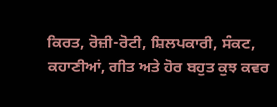ਕਿਰਤ, ਰੋਜ਼ੀ-ਰੋਟੀ, ਸ਼ਿਲਪਕਾਰੀ, ਸੰਕਟ, ਕਹਾਣੀਆਂ, ਗੀਤ ਅਤੇ ਹੋਰ ਬਹੁਤ ਕੁਝ ਕਵਰ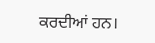ਕਰਦੀਆਂ ਹਨ।